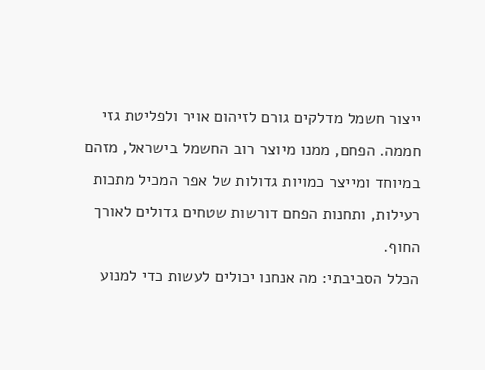ייצור חשמל מדלקים גורם לזיהום אויר ולפליטת גזי חממה. הפחם, ממנו מיוצר רוב החשמל בישראל, מזהם במיוחד ומייצר כמויות גדולות של אפר המכיל מתכות רעילות, ותחנות הפחם דורשות שטחים גדולים לאורך החוף.
הכלל הסביבתי: מה אנחנו יכולים לעשות כדי למנוע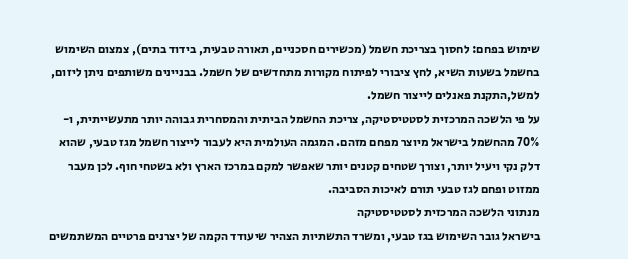שימוש בפחם: לחסוך בצריכת חשמל (מכשירים חסכניים, תאורה טבעית, בידוד בתים), צמצום השימוש בחשמל בשעות השיא, לחץ ציבורי לפיתוח מקורות מתחדשים של חשמל. בבניינים משותפים ניתן ליזום, למשל,התקנת פאנלים לייצור חשמל.
על פי הלשכה המרכזית לסטטיסטיקה, צריכת החשמל הביתית והמסחרית גבוהה יותר מתעשייתית, ו- 70% מהחשמל בישראל מיוצר מפחם מזהם. המגמה העולמית היא לעבור לייצור חשמל מגז טבעי, שהוא דלק נקי ויעיל יותר, וצורך שטחים קטנים יותר שאפשר למקם במרכז הארץ ולא בשטחי חוף. לכן מעבר ממזוט ופחם לגז טבעי תורם לאיכות הסביבה.
מנתוני הלשכה המרכזית לסטטיסטיקה
בישראל גובר השימוש בגז טבעי, ומשרד התשתיות הצהיר שיעודד הקמה של יצרנים פרטיים המשתמשים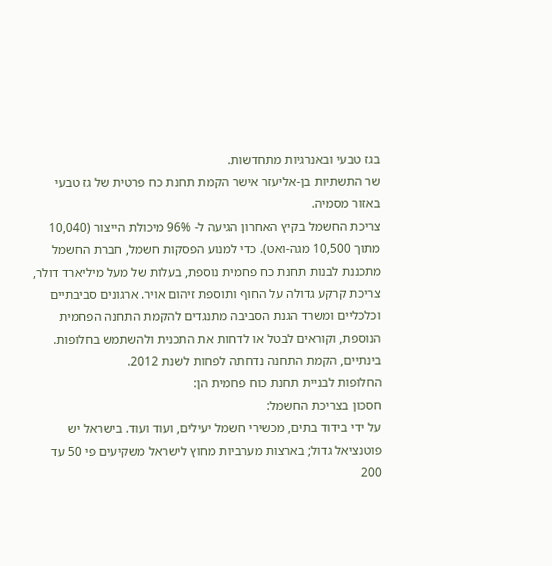בגז טבעי ובאנרגיות מתחדשות.
שר התשתיות בן-אליעזר אישר הקמת תחנת כח פרטית של גז טבעי באזור מסמיה.
צריכת החשמל בקיץ האחרון הגיעה ל- 96% מיכולת הייצור (10,040 מתוך 10,500 מגה-ואט). כדי למנוע הפסקות חשמל, חברת החשמל מתכננת לבנות תחנת כח פחמית נוספת, בעלות של מעל מיליארד דולר, צריכת קרקע גדולה על החוף ותוספת זיהום אויר. ארגונים סביבתיים וכלכליים ומשרד הגנת הסביבה מתנגדים להקמת התחנה הפחמית הנוספת, וקוראים לבטל או לדחות את התכנית ולהשתמש בחלופות. בינתיים, הקמת התחנה נדחתה לפחות לשנת 2012.
החלופות לבניית תחנת כוח פחמית הן:
חסכון בצריכת החשמל:
על ידי בידוד בתים, מכשירי חשמל יעילים, ועוד ועוד. בישראל יש פוטנציאל גדול; בארצות מערביות מחוץ לישראל משקיעים פי 50 עד 200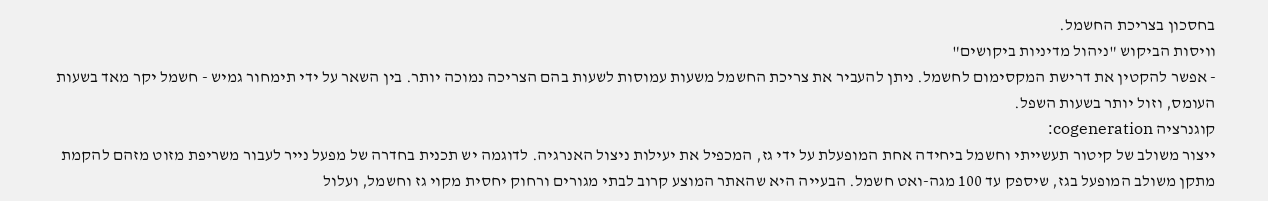בחסכון בצריכת החשמל.
וויסות הביקוש "ניהול מדיניות ביקושים"
- אפשר להקטין את דרישת המקסימום לחשמל. ניתן להעביר את צריכת החשמל משעות עמוסות לשעות בהם הצריכה נמוכה יותר. בין השאר על ידי תימחור גמיש - חשמל יקר מאד בשעות העומס, וזול יותר בשעות השפל.
קוגנרציה cogeneration:
ייצור משולב של קיטור תעשייתי וחשמל ביחידה אחת המופעלת על ידי גז, המכפיל את יעילות ניצול האנרגיה. לדוגמה יש תכנית בחדרה של מפעל נייר לעבור משריפת מזוט מזהם להקמת מתקן משולב המופעל בגז, שיספק עד 100 מגה-ואט חשמל. הבעייה היא שהאתר המוצע קרוב לבתי מגורים ורחוק יחסית מקוי גז וחשמל, ועלול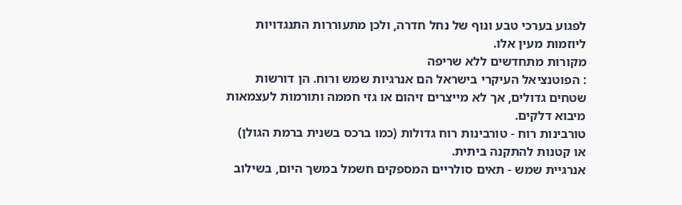לפגוע בערכי טבע ונוף של נחל חדרה, ולכן מתעוררות התנגדויות ליוזמות מעין אלו.
מקורות מתחדשים ללא שריפה
: הפוטנציאל העיקרי בישראל הם אנרגיות שמש ורוח. הן דורשות שטחים גדולים, אך לא מייצרים זיהום או גזי חממה ותורמות לעצמאות מיבוא דלקים.
טורבינות רוח - טורבינות רוח גדולות (כמו ברכס בשנית ברמת הגולן) או קטנות להתקנה ביתית.
אנרגיית שמש - תאים סולריים המספקים חשמל במשך היום, בשילוב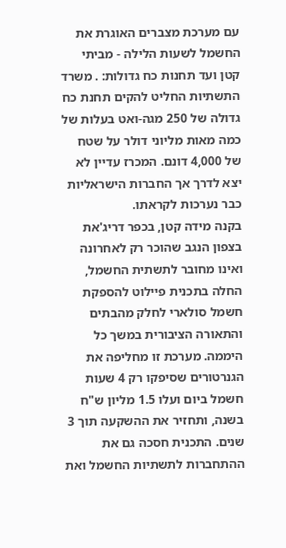עם מערכת מצברים האוגרת את החשמל לשעות הלילה - מביתי קטן ועד תחנות כח גדולות: . משרד התשתיות החליט להקים תחנת כח גדולה של 250 מגה-ואט בעלות של כמה מאות מליוני דולר על שטח של 4,000 דונם. המכרז עדיין לא יצא לדרך אך החברות הישראליות כבר נערכות לקראתו.
בקנה מידה קטן, בכפר דריג'את בצפון הנגב שהוכר רק לאחרונה ואינו מחובר לתשתית החשמל, החלה בתכנית פיילוט להספקת חשמל סולארי לחלק מהבתים והתאורה הציבורית במשך כל היממה. מערכת זו מחליפה את הגנרטורים שסיפקו רק 4 שעות חשמל ביום ועלו 1.5 מליון ש"ח בשנה, ותחזיר את ההשקעה תוך 3 שנים. התכנית חסכה גם את ההתחברות לתשתיות החשמל ואת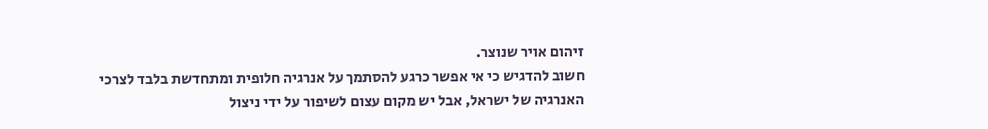זיהום אויר שנוצר.
חשוב להדגיש כי אי אפשר כרגע להסתמך על אנרגיה חלופית ומתחדשת בלבד לצרכי האנרגיה של ישראל, אבל יש מקום עצום לשיפור על ידי ניצול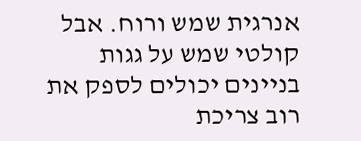אנרגית שמש ורוח. אבל קולטי שמש על גגות בניינים יכולים לספק את רוב צריכת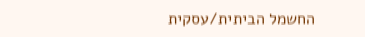החשמל הביתית/עסקית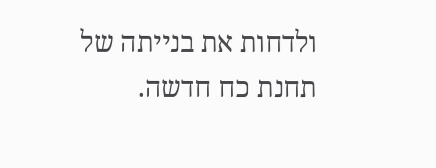ולדחות את בנייתה של תחנת כח חדשה.